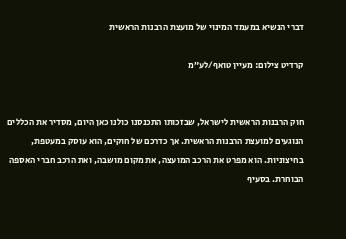דברי הנשיא במעמד המינוי של מועצת הרבנות הראשית

קרדיט צילום: מעיין טואף/לע״מ


חוק הרבנות הראשית לישראל, שבזכותו התכנסנו כולנו כאן היום, מסדיר את הכללים הנוגעים למועצת הרבנות הראשית. אך כדרכם של חוקים, הוא עוסק במעטפת, בחיצוניות. הוא מפרט את הרכב המועצה, את מקום מושבה, ואת הרכב חברי האספה הבוחרת. בסעיף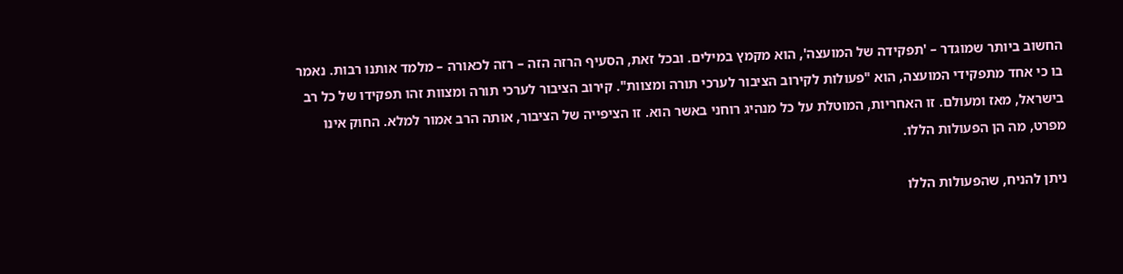החשוב ביותר שמוגדר – 'תפקידה של המועצה', הוא מקמץ במילים. ובכל זאת, הסעיף הרזה הזה – רזה לכאורה – מלמד אותנו רבות. נאמר בו כי אחד מתפקידי המועצה, הוא "פעולות לקירוב הציבור לערכי תורה ומצוות". קירוב הציבור לערכי תורה ומצוות זהו תפקידו של כל רב בישראל, מאז ומעולם. זו האחריות, המוטלת על כל מנהיג רוחני באשר הוא. זו הציפייה של הציבור, אותה הרב אמור למלא. החוק אינו מפרט, מה הן הפעולות הללו.

ניתן להניח, שהפעולות הללו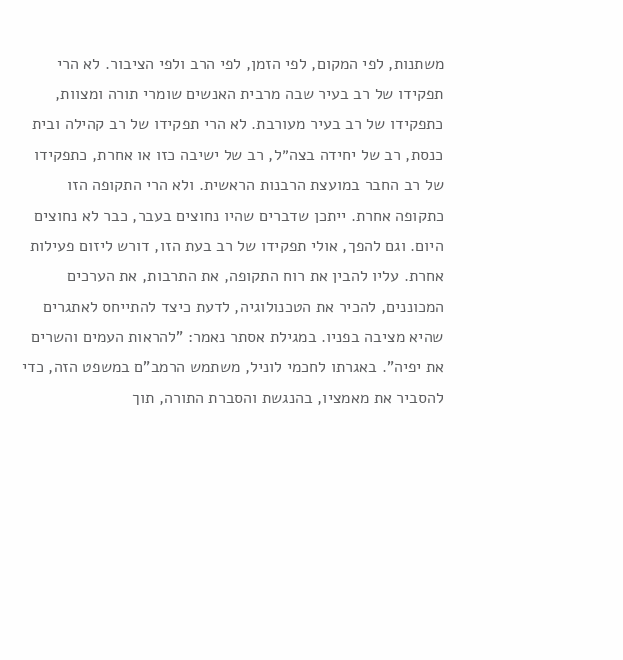משתנות, לפי המקום, לפי הזמן, לפי הרב ולפי הציבור. לא הרי תפקידו של רב בעיר שבה מרבית האנשים שומרי תורה ומצוות, כתפקידו של רב בעיר מעורבת. לא הרי תפקידו של רב קהילה ובית כנסת, רב של יחידה בצה״ל, רב של ישיבה כזו או אחרת, כתפקידו של רב החבר במועצת הרבנות הראשית. ולא הרי התקופה הזו כתקופה אחרת. ייתכן שדברים שהיו נחוצים בעבר, כבר לא נחוצים היום. וגם להפך, אולי תפקידו של רב בעת הזו, דורש ליזום פעילות אחרת. עליו להבין את רוח התקופה, את התרבות, את הערכים המכוננים, להכיר את הטכנולוגיה, לדעת כיצד להתייחס לאתגרים שהיא מציבה בפניו. במגילת אסתר נאמר: "להראות העמים והשרים את יפיה". באגרתו לחכמי לוניל, משתמש הרמב"ם במשפט הזה, כדי להסביר את מאמציו, בהנגשת והסברת התורה, תוך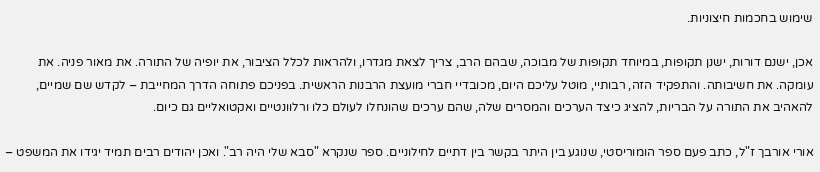שימוש בחכמות חיצוניות.

אכן, ישנם דורות, ישנן תקופות, במיוחד תקופות של מבוכה, שבהם הרב, צריך לצאת מגדרו, ולהראות לכלל הציבור, את יופיה של התורה. את מאור פניה. את עומקה. את חשיבותה. והתפקיד הזה, רבותיי, מוטל עליכם היום, מכובדיי חברי מועצת הרבנות הראשית. בפניכם פתוחה הדרך המחייבת – לקדש שם שמיים, להאהיב את התורה על הבריות, להציג כיצד הערכים והמסרים שלה, שהם ערכים שהונחלו לעולם כלו ורלוונטיים ואקטואליים גם כיום.

אורי אורבך ז"ל, כתב פעם ספר הומוריסטי, שנוגע בין היתר בקשר בין דתיים לחילוניים. ספר שנקרא "סבא שלי היה רב". ואכן יהודים רבים תמיד יגידו את המשפט –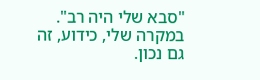"סבא שלי היה רב". במקרה שלי, כידוע, זה גם נכון.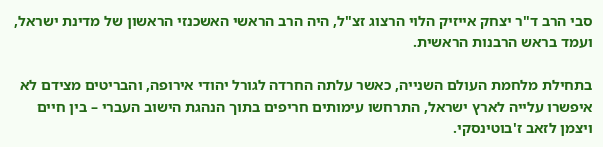סבי הרב ד"ר יצחק אייזיק הלוי הרצוג זצ"ל, היה הרב הראשי האשכנזי הראשון של מדינת ישראל, ועמד בראש הרבנות הראשית.

בתחילת מלחמת העולם השנייה, כאשר עלתה החרדה לגורל יהודי אירופה, והבריטים מצידם לא איפשרו עלייה לארץ ישראל, התרחשו עימותים חריפים בתוך הנהגת הישוב העברי – בין חיים ויצמן לזאב ז'בוטינסקי.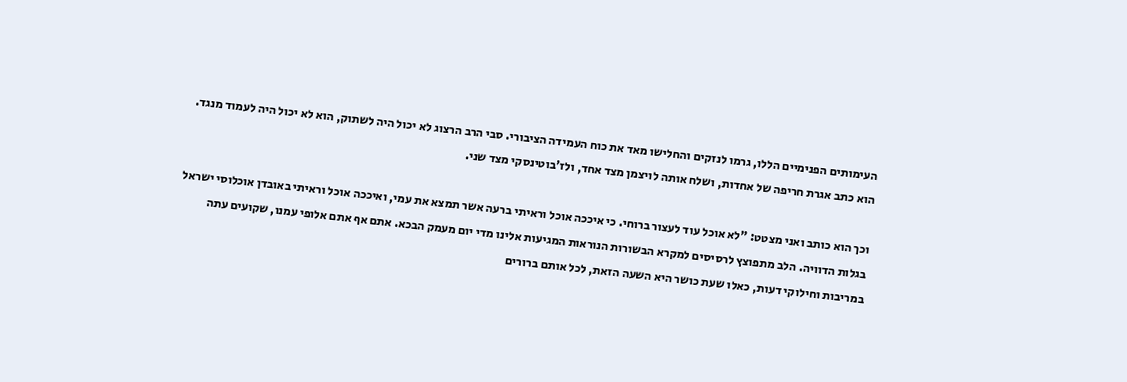העימותים הפנימיים הללו, גרמו לנזקים והחלישו מאד את כוח העמידה הציבורי. סבי הרב הרצוג לא יכול היה לשתוק, הוא לא יכול היה לעמוד מנגד. הוא כתב אגרת חריפה של אחדות, ושלח אותה לויצמן מצד אחד, ולז'בוטינסקי מצד שני.

וכך הוא כותב ואני מצטט: "לא אוכל עוד לעצור ברוחי. כי איככה אוכל וראיתי ברעה אשר תמצא את עמי, ואיככה אוכל וראיתי באובדן אוכלוסי ישראל בגלות הדוויה. הלב מתפוצץ לרסיסים למקרא הבשורות הנוראות המגיעות אלינו מדי יום מעמק הבכא. אתם אף אתם אלופי עמנו, שקועים עתה במריבות וחילוקי דעות, כאלו שעת כושר היא השעה הזאת, לכל אותם ברורים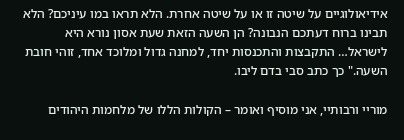אידיאולוגיים על שיטה זו או על שיטה אחרת. הלא תראו במו עיניכם? הלא תבינו ברוח דעתכם הנבונה? הן השעה הזאת שעת אסון נורא היא לישראל… התקבצות והתכנסות יחד, למחנה גדול ומלוכד אחד, זוהי חובת השעה." כך כתב סבי בדם ליבו.

מוריי ורבותיי, אני מוסיף ואומר – הקולות הללו של מלחמות היהודים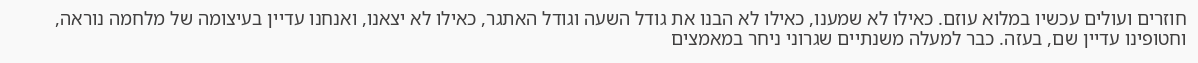חוזרים ועולים עכשיו במלוא עוזם. כאילו לא שמענו, כאילו לא הבנו את גודל השעה וגודל האתגר, כאילו לא יצאנו, ואנחנו עדיין בעיצומה של מלחמה נוראה, וחטופינו עדיין שם, בעזה. כבר למעלה משנתיים שגרוני ניחר במאמצים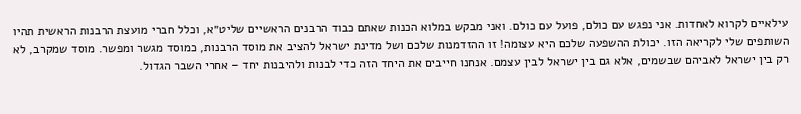עילאיים לקרוא לאחדות. אני נפגש עם כולם, פועל עם כולם. ואני מבקש במלוא הכנות שאתם כבוד הרבנים הראשיים שליט״א, וכלל חברי מועצת הרבנות הראשית תהיו השותפים שלי לקריאה הזו. יכולת ההשפעה שלכם היא עצומה! זו ההזדמנות שלכם ושל מדינת ישראל להציב את מוסד הרבנות, כמוסד מגשר ומפשר. מוסד שמקרב, לא רק בין ישראל לאביהם שבשמים, אלא גם בין ישראל לבין עצמם. אנחנו חייבים את היחד הזה כדי לבנות ולהיבנות יחד – אחרי השבר הגדול.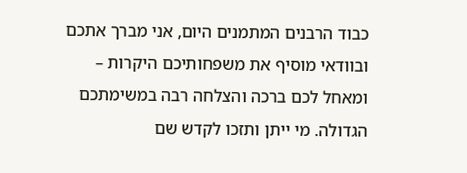כבוד הרבנים המתמנים היום, אני מברך אתכם ובוודאי מוסיף את משפחותיכם היקרות – ומאחל לכם ברכה והצלחה רבה במשימתכם הגדולה. מי ייתן ותזכו לקדש שם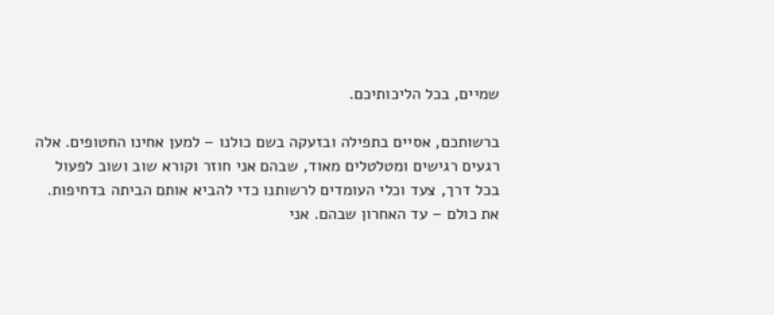שמיים, בכל הליכותיכם.

ברשותכם, אסיים בתפילה ובזעקה בשם כולנו – למען אחינו החטופים. אלה רגעים רגישים ומטלטלים מאוד, שבהם אני חוזר וקורא שוב ושוב לפעול בכל דרך, צעד וכלי העומדים לרשותנו כדי להביא אותם הביתה בדחיפות. את כולם – עד האחרון שבהם. אני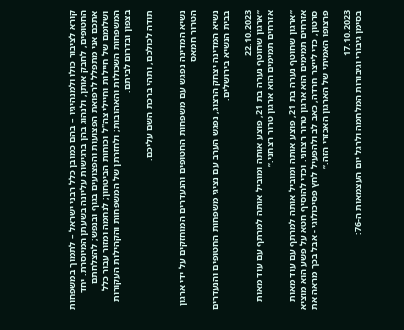קורא לציבור כולו ולמנהיגיו – בהם כמובן כלל רבני ישראל – לתמוך במשפחות החטופים, לחבק אותן, ולנהוג בהן ברגישות עליונה בשעתן המיוסרת. יחד אתכם אני מתפלל לרפואת הפצועות והפצועים בגוף ובנפש; להצלחתם ושלומם של חיילות וחיילי צה"ל וכוחות הביטחון; לנחמה ומזור עבור כלל המשפחות השכולות והאהובות; ולחזרתן של המשפחות והקהילות העקורות בצפון ובדרום לביתם.

תודה לכולכם, ותהי ברכת השם עליכם.


נשיא המדינה נפגש עם משפחות החטופים והנעדרים המוחזקים על ידי ארגון הטרור חמאס

נשיא המדינה יצחק הרצוג, נפגש הערב עם נציגי משפחות החטופים והנעדרים בבית הנשיא בירושלים.

22.10.2023
״ארגון שחוטף נערה בת 21, פוצע אותה ומוביל אותה למרתף עם עוד מאות אזרחים תמימים הוא ארגון טרור רצחני.״

״ארגון שחוטף נערה בת 21, פוצע אותה ומוביל אותה למרתף עם עוד מאות אזרחים תמימים הוא ארגון טרור רצחני. וכדי להוסיף חטא על פשע הוא מוציא סרטון, כדי לייצר חרדה, כאב לב ולהפעיל לחץ פסיכולוגי - אבל בכך מראה את פרצופו האמיתי של הארגון האכזרי הזה.״

17.10.2023
בסימן גיבורי וגיבורות המלחמה ולרגל יום העצמאות ה-76: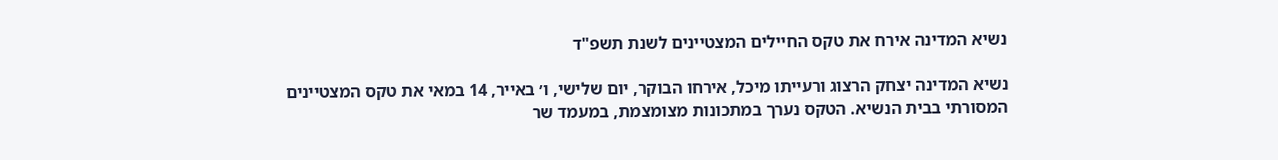נשיא המדינה אירח את טקס החיילים המצטיינים לשנת תשפ"ד

נשיא המדינה יצחק הרצוג ורעייתו מיכל, אירחו הבוקר, יום שלישי, ו׳ באייר, 14 במאי את טקס המצטיינים המסורתי בבית הנשיא. הטקס נערך במתכונות מצומצמת, במעמד שר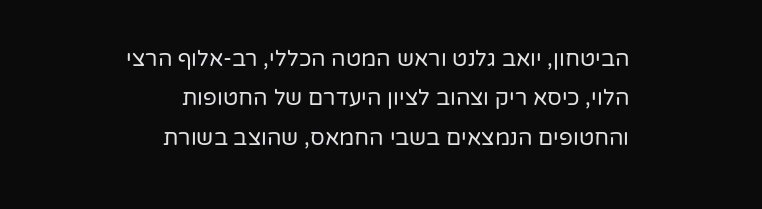הביטחון, יואב גלנט וראש המטה הכללי, רב-אלוף הרצי הלוי, כיסא ריק וצהוב לציון היעדרם של החטופות והחטופים הנמצאים בשבי החמאס, שהוצב בשורת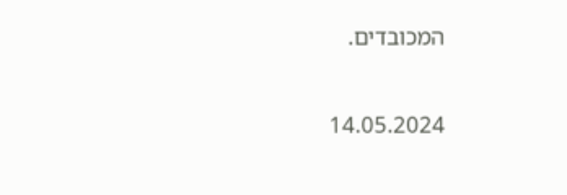המכובדים.

14.05.2024